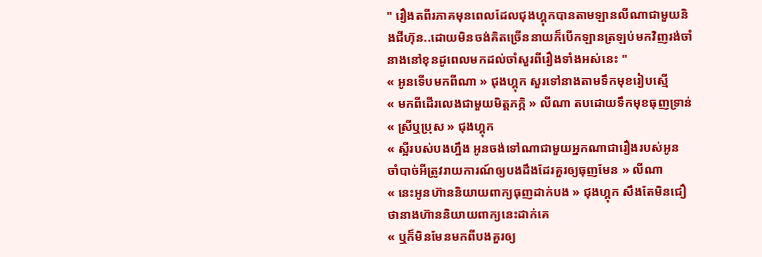" រឿងតពីរភាគមុនពេលដែលជុងហ្គុកបានតាមឡានលីណាជាមួយនិងជីហ៊ុន..ដោយមិនចង់គិតច្រើននាយក៏បើកឡានត្រឡប់មកវិញរង់ចាំនាងនៅខុនដូពេលមកដល់ចាំសួរពីរឿងទាំងអស់នេះ "
« អូនទើបមកពីណា » ជុងហ្គុក សួរទៅនាងតាមទឹកមុខរៀបស្មើ
« មកពីដើរលេងជាមួយមិត្តភក្ភិ » លីណា តបដោយទឹកមុខធុញទ្រាន់
« ស្រីឬប្រុស » ជុងហ្គុក
« ស្អីរបស់បងហ្នឹង អូនចង់ទៅណាជាមួយអ្នកណាជារឿងរបស់អូន ចាំបាច់អីត្រូវរាយការណ៍ឲ្យបងដឹងដែរគួរឲ្យធុញមែន » លីណា
« នេះអូនហ៊ាននិយាយពាក្យធុញដាក់បង » ជុងហ្គុក សឹងតែមិនជឿថានាងហ៊ាននិយាយពាក្យនេះដាក់គេ
« ឬក៏មិនមែនមកពីបងគួរឲ្យ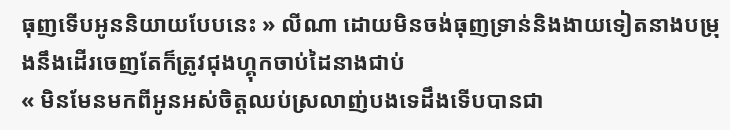ធុញទើបអូននិយាយបែបនេះ » លីណា ដោយមិនចង់ធុញទ្រាន់និងងាយទៀតនាងបម្រុងនឹងដើរចេញតែក៏ត្រូវជុងហ្គុកចាប់ដៃនាងជាប់
« មិនមែនមកពីអូនអស់ចិត្តឈប់ស្រលាញ់បងទេដឹងទើបបានជា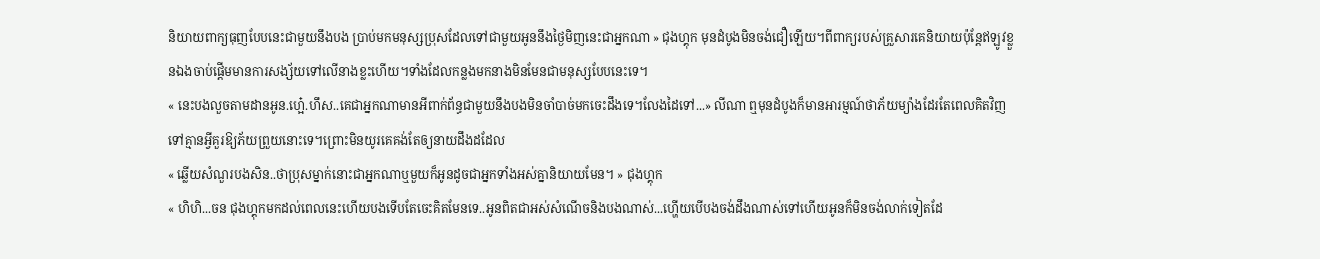និយាយពាក្យធុញបែបនេះជាមួយនឹងបង ប្រាប់មកមនុស្សប្រុសដែលទៅជាមួយអូននឹងថ្ងៃមិញនេះជាអ្នកណា » ជុងហ្គុក មុនដំបូងមិនចង់ជឿឡើយ។ពីពាក្យរបស់គ្រួសារគេនិយាយប៉ុន្តែឥឡូវខ្លួនឯងចាប់ផ្ដើមមានការសង្ស័យទៅលើនាងខ្លះហើយ។ទាំងដែលកន្លងមកនាងមិនមែនជាមនុស្សបែបនេះទេ។
« នេះបងលួចតាមដានអូន.ហ្អេ៎.ហឹស..គេជាអ្នកណាមានអីពាក់ព័ន្ធជាមួយនឹងបងមិនចាំបាច់មកចេះដឹងទេ។លែងដៃទៅ...» លីណា ឮមុនដំបូងក៏មានអារម្មណ៍ថាភ័យម្យ៉ាងដែរតែពេលគិតវិញទៅគ្មានអ្វីគួរឱ្យភ័យព្រួយនោះទេ។ព្រោះមិនយូរគេគង់តែឲ្យនាយដឹងដដែល
« ឆ្លើយសំណួរបងសិន..ថាប្រុសម្នាក់នោះជាអ្នកណាឬមួយក៏អូនដូចជាអ្នកទាំងអស់គ្នានិយាយមែន។ » ជុងហ្គុក
« ហិហិ...ចន ជុងហ្គុកមកដល់ពេលនេះហើយបងទើបតែចេះគិតមែនទេ..អូនពិតជាអស់សំណើចនិងបងណាស់...ហ្ហើយបើបងចង់ដឹងណាស់ទៅហើយអូនក៏មិនចង់លាក់ទៀតដែ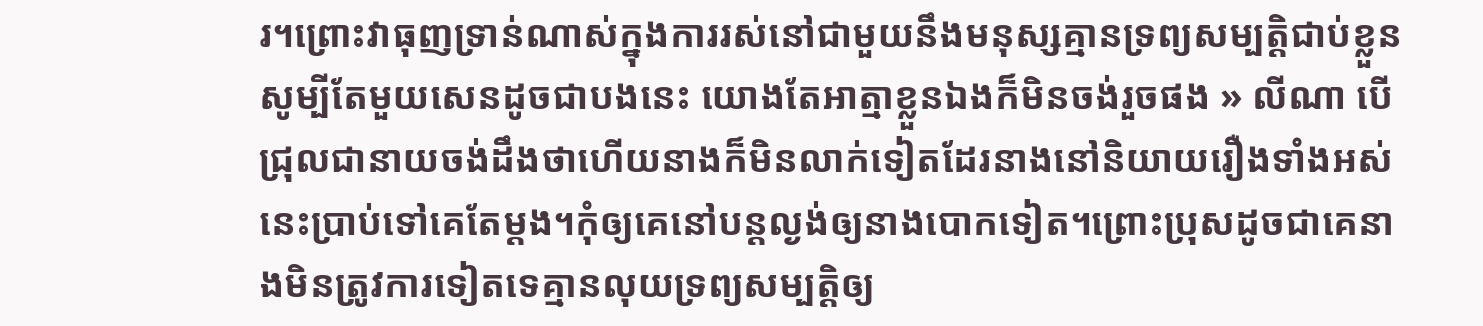រ។ព្រោះវាធុញទ្រាន់ណាស់ក្នុងការរស់នៅជាមួយនឹងមនុស្សគ្មានទ្រព្យសម្បត្តិជាប់ខ្លួនសូម្បីតែមួយសេនដូចជាបងនេះ យោងតែអាត្មាខ្លួនឯងក៏មិនចង់រួចផង » លីណា បើជ្រុលជានាយចង់ដឹងថាហើយនាងក៏មិនលាក់ទៀតដែរនាងនៅនិយាយរឿងទាំងអស់នេះប្រាប់ទៅគេតែម្ដង។កុំឲ្យគេនៅបន្តល្ងង់ឲ្យនាងបោកទៀត។ព្រោះប្រុសដូចជាគេនាងមិនត្រូវការទៀតទេគ្មានលុយទ្រព្យសម្បត្តិឲ្យ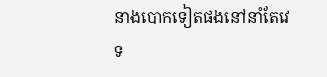នាងបោកទៀតផងនៅនាំតែវេទ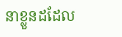នាខ្លួនដដែល